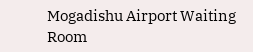Mogadishu Airport Waiting Room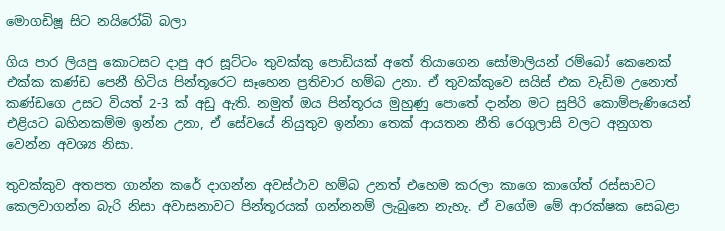මොගඩිෂූ සිට නයිරෝබි බලා

ගිය පාර ලියපු කොටසට දාපු අර සූට්ටං තුවක්කු පොඩියක් අතේ තියාගෙන සෝමාලියන් රම්බෝ කෙනෙක් එක්ක කණ්ඩ පෙනී හිටිය පින්තූරෙට සෑහෙන ප්‍රතිචාර හම්බ උනා. ඒ තුවක්කුවෙ සයිස් එක වැඩිම උනොත් කණ්ඩගෙ උසට වියත් 2-3 ක් අඩු ඇති. නමුත් ඔය පින්තූරය මුහුණු පොතේ දාන්න මට සුපිරි කොම්පැණියෙන් එළියට බහිනකම්ම ඉන්න උනා, ඒ සේවයේ නියුතුව ඉන්නා තෙක් ආයතන නීති රෙගුලාසි වලට අනුගත වෙන්න අවශ්‍ය නිසා.

තුවක්කුව අතපත ගාන්න කරේ දාගන්න අවස්ථාව හම්බ උනත් එහෙම කරලා කාගෙ කාගේත් රස්සාවට කෙලවාගන්න බැරි නිසා අවාසනාවට පින්තූරයක් ගන්නනම් ලැබුනෙ නැහැ. ඒ වගේම මේ ආරක්ෂක සෙබළා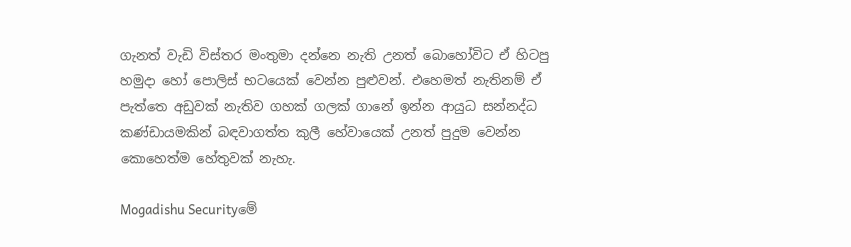ගැනත් වැඩි විස්තර මංතුමා දන්නෙ නැති උනත් බොහෝවිට ඒ හිටපු හමුදා හෝ පොලිස් භටයෙක් වෙන්න පුළුවන්. එහෙමත් නැතිනම් ඒ පැත්තෙ අඩුවක් නැතිව ගහක් ගලක් ගානේ ඉන්න ආයුධ සන්නද්ධ කණ්ඩායමකින් බඳවාගත්ත කුලී හේවායෙක් උනත් පුදුම වෙන්න කොහෙත්ම හේතුවක් නැහැ.

Mogadishu Securityමේ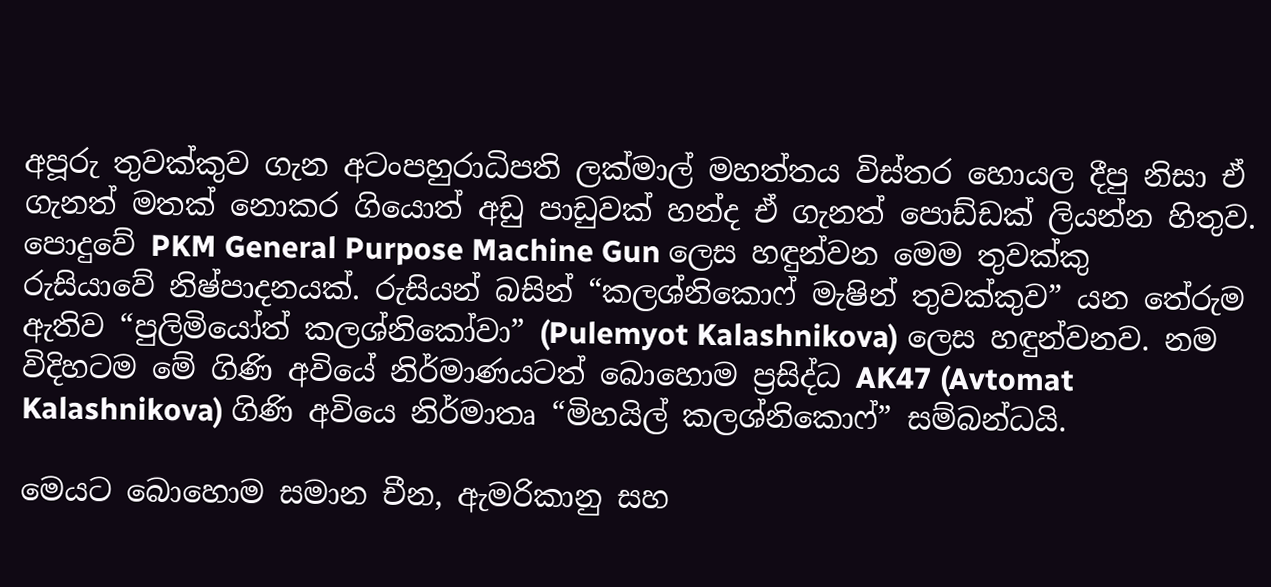අපූරු තුවක්කුව ගැන අටංපහුරාධිපති ලක්මාල් මහත්තය විස්තර හොයල දීපු නිසා ඒ ගැනත් මතක් නොකර ගියොත් අඩු පාඩුවක් හන්ද ඒ ගැනත් පොඩ්ඩක් ලියන්න හිතුව. පොදුවේ PKM General Purpose Machine Gun ලෙස හඳුන්වන මෙම තුවක්කු රුසියාවේ නිෂ්පාදනයක්. රුසියන් බසින් “කලශ්නිකොෆ් මැෂින් තුවක්කුව” යන තේරුම ඇතිව “පුලිමියෝත් කලශ්නිකෝවා” (Pulemyot Kalashnikova) ලෙස හඳුන්වනව. නම විදිහටම මේ ගිණි අවියේ නිර්මාණයටත් බොහොම ප්‍රසිද්ධ AK47 (Avtomat Kalashnikova) ගිණි අවියෙ නිර්මාතෘ “මිහයිල් කලශ්නිකොෆ්” සම්බන්ධයි.

මෙයට බොහොම සමාන චීන, ඇමරිකානු සහ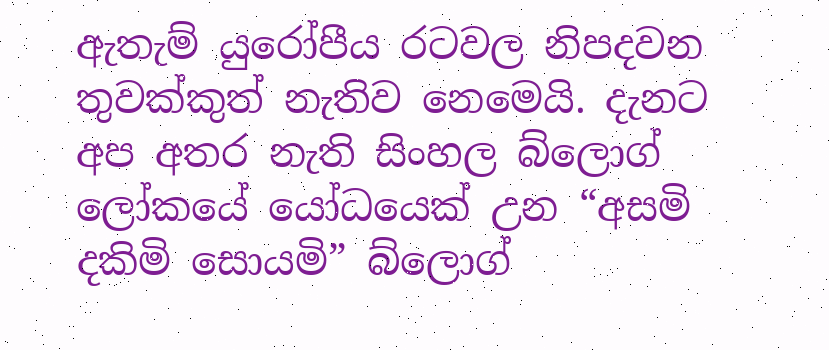ඇතැම් යුරෝපීය රටවල නිපදවන තුවක්කුත් නැතිව නෙමෙයි. දැනට අප අතර නැති සිංහල බ්ලොග් ලෝකයේ යෝධයෙක් උන “අසමි දකිමි සොයමි” බ්ලොග්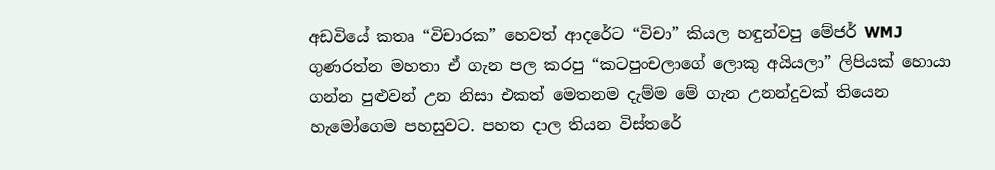අඩවියේ කතෘ “විචාරක” හෙවත් ආදරේට “විචා” කියල හඳුන්වපු මේජර් WMJ ගුණරත්න මහතා ඒ ගැන පල කරපු “කටපුංචලාගේ ලොකු අයියලා” ලිපියක් හොයා ගන්න පුළුවන් උන නිසා එකත් මෙතනම දැම්ම මේ ගැන උනන්දුවක් තියෙන හැමෝගෙම පහසුවට. පහත දාල තියන විස්තරේ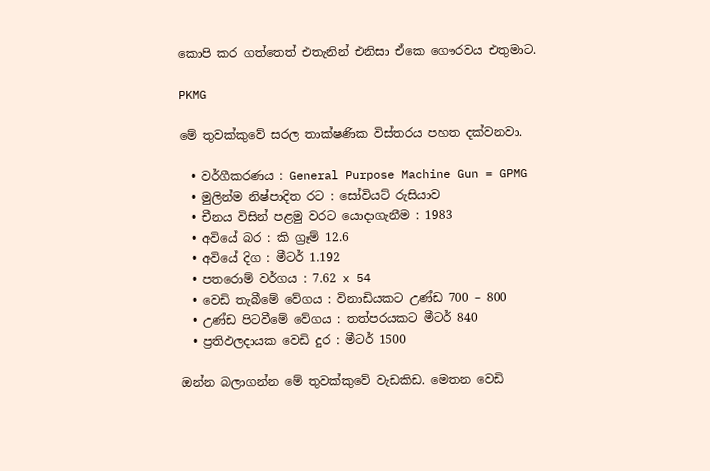කොපි කර ගත්තෙත් එතැනින් එනිසා ඒකෙ ගෞරවය එතුමාට.

PKMG

මේ තුවක්කුවේ සරල තාක්ෂණික විස්තරය පහත දක්වනවා.

  • වර්ගීකරණය : General Purpose Machine Gun = GPMG
  • මුලින්ම නිෂ්පාදිත රට : සෝවියට් රුසියාව
  • චීනය විසින් පළමු වරට යොදාගැනීම : 1983
  • අවියේ බර : කි ග්‍රෑම් 12.6
  • අවියේ දිග : මීටර් 1.192
  • පතරොම් වර්ගය : 7.62 x 54
  • වෙඩි තැබීමේ වේගය : විනාඩියකට උණ්ඩ 700 – 800
  • උණ්ඩ පිටවීමේ වේගය : තත්පරයකට මීටර් 840
  • ප්‍රතිඵලදායක වෙඩි දුර : මීටර් 1500

ඔන්න බලාගන්න මේ තුවක්කුවේ වැඩකිඩ. මෙතන වෙඩි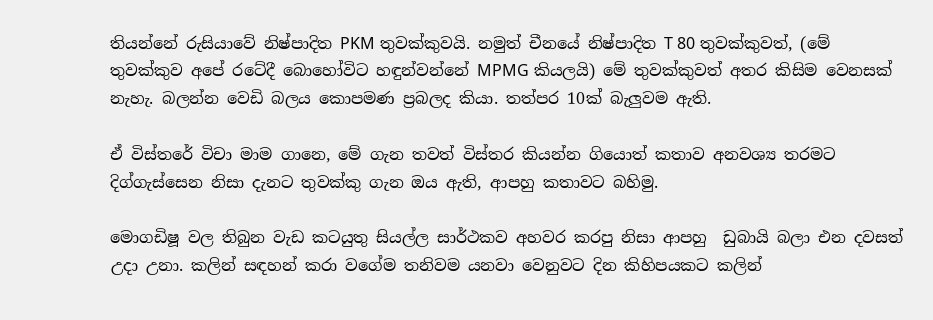තියන්නේ රුසියාවේ නිෂ්පාදිත PKM තුවක්කුවයි. නමුත් චීනයේ නිෂ්පාදිත T 80 තුවක්කුවත්, (මේ තුවක්කුව අපේ රටේදී බොහෝවිට හඳුන්වන්නේ MPMG කියලයි) මේ තුවක්කුවත් අතර කිසිම වෙනසක් නැහැ. බලන්න වෙඩි බලය කොපමණ ප්‍රබලද කියා. තත්පර 10ක් බැලුවම ඇති.

ඒ විස්තරේ විචා මාම ගානෙ, මේ ගැන තවත් විස්තර කියන්න ගියොත් කතාව අනවශ්‍ය තරමට දිග්ගැස්සෙන නිසා දැනට තුවක්කු ගැන ඔය ඇති, ආපහු කතාවට බහිමු.

මොගඩිෂූ වල තිබුන වැඩ කටයුතු සියල්ල සාර්ථකව අහවර කරපු නිසා ආපහු  ඩුබායි බලා එන දවසත් උදා උනා. කලින් සඳහන් කරා වගේම තනිවම යනවා වෙනුවට දින කිහිපයකට කලින්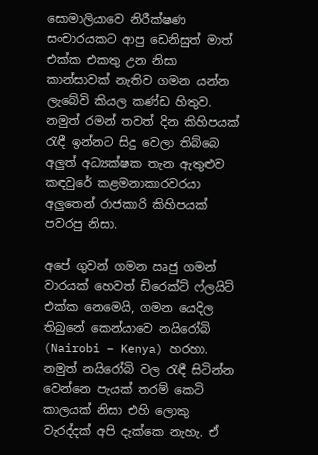සොමාලියාවෙ නිරීක්ෂණ සංචාරයකට ආපු ඩෙනිසුත් මාත් එක්ක එකතු උන නිසා කාන්සාවක් නැතිව ගමන යන්න ලැබේවි කියල කණ්ඩ හිතුව. නමුත් රමන් තවත් දින කිහිපයක් රැඳී ඉන්නට සිදු වෙලා තිබ්බෙ අලුත් අධ්‍යක්ෂක තැන ඇතුළුව කඳවුරේ කළමනාකාරවරයා අලුතෙන් රාජකාරි කිහිපයක් පවරපු නිසා.

අපේ ගුවන් ගමන ඍජු ගමන් වාරයක් හෙවත් ඩිරෙක්ට් ෆ්ලයිට් එක්ක නෙමෙයි, ගමන යෙදිල තිබුනේ කෙන්යාවෙ නයිරෝබි (Nairobi – Kenya) හරහා. නමුත් නයිරෝබි වල රැඳී සිටින්න වෙන්නෙ පැයක් තරම් කෙටි කාලයක් නිසා එහි ලොකු වැරද්දක් අපි දැක්කෙ නැහැ. ඒ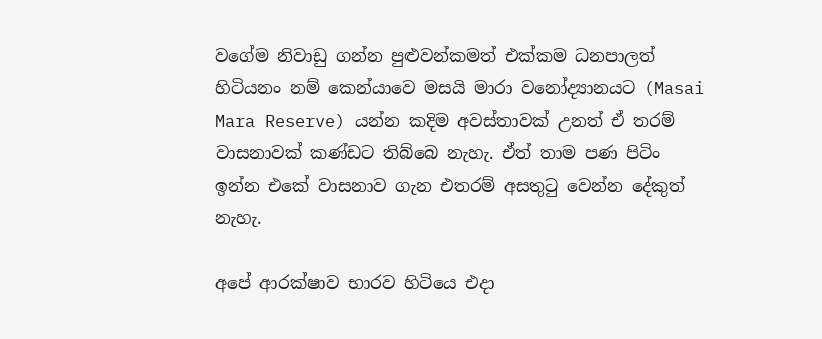වගේම නිවාඩු ගන්න පුළුවන්කමත් එක්කම ධනපාලත් හිටියනං නම් කෙන්යාවෙ මසයි මාරා වනෝද්‍යානයට (Masai Mara Reserve) යන්න කදිම අවස්තාවක් උනත් ඒ තරම් වාසනාවක් කණ්ඩට තිබ්බෙ නැහැ. ඒත් තාම පණ පිටිං ඉන්න එකේ වාසනාව ගැන එතරම් අසතුටු වෙන්න දේකුත් නැහැ.

අපේ ආරක්ෂාව භාරව හිටියෙ එදා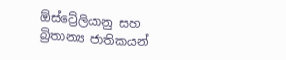ඕස්ට්‍රේලියානු සහ බ්‍රිතාන්‍ය ජාතිකයන්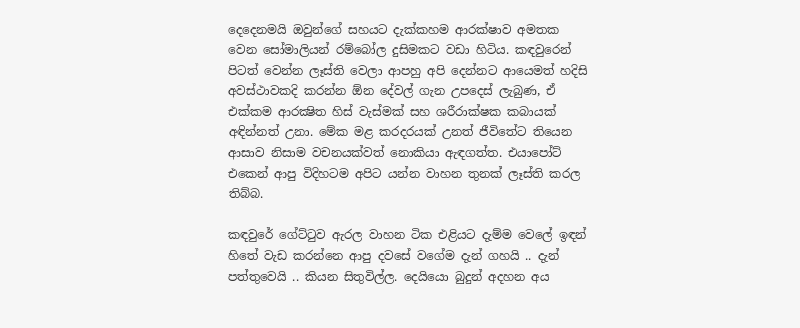දෙදෙනමයි ඔවුන්ගේ සහයට දැක්කහම ආරක්ෂාව අමතක වෙන සෝමාලියන් රම්බෝල දුසිමකට වඩා හිටිය. කඳවුරෙන් පිටත් වෙන්න ලෑස්ති වෙලා ආපහු අපි දෙන්නට ආයෙමත් හදිසි අවස්ථාවකදි කරන්න ඕන දේවල් ගැන උපදෙස් ලැබුණ, ඒ එක්කම ආරක්‍ෂිත හිස් වැස්මක් සහ ශරීරාක්ෂක කබායක් අඳින්නත් උනා. මේක මළ කරදරයක් උනත් ජීවිතේට තියෙන ආසාව නිසාම වචනයක්වත් නොකියා ඇඳගත්ත. එයාපෝට් එකෙන් ආපු විදිහටම අපිට යන්න වාහන තුනක් ලෑස්ති කරල තිබ්බ.

කඳවුරේ ගේට්ටුව ඇරල වාහන ටික එළියට දැම්ම වෙලේ ඉඳන් හිතේ වැඩ කරන්නෙ ආපු දවසේ වගේම දැන් ගහයි .. දැන් පත්තුවෙයි .. කියන සිතුවිල්ල. දෙයියො බුදුන් අදහන අය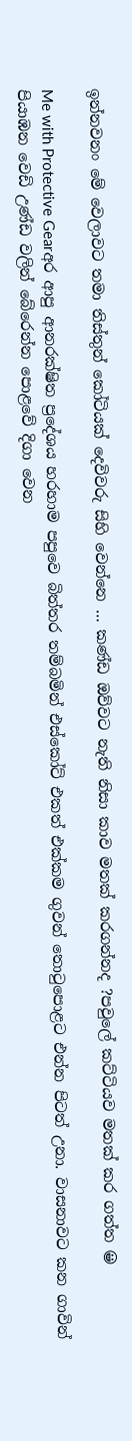ඉන්නවනං මේ වෙලාවට තමා තිස්තුන් කෝටියක් දෙවිවරු සිහි වෙන්නෙ … කණ්ඩ ඔව්වට නැති නිසා කාව මතක් කරගන්නද ?පවුලේ කට්ටියව මතක් කර ගත්ත 😀

Me with Protective Gearඅර ආපු ආනරක්ෂිත ප්‍රදේශය හරහාම පපුවෙ බිත්තර තම්බමින් එස්කෝට් එකත් එක්කම ගුවන් තොටුපොළට එන්න පිටත් උනා. වාසනාවට කන ගාවින් පියාඹන වෙඩි උණ්ඩ වලින් බේරෙන්න පොළවේ දිගා වෙන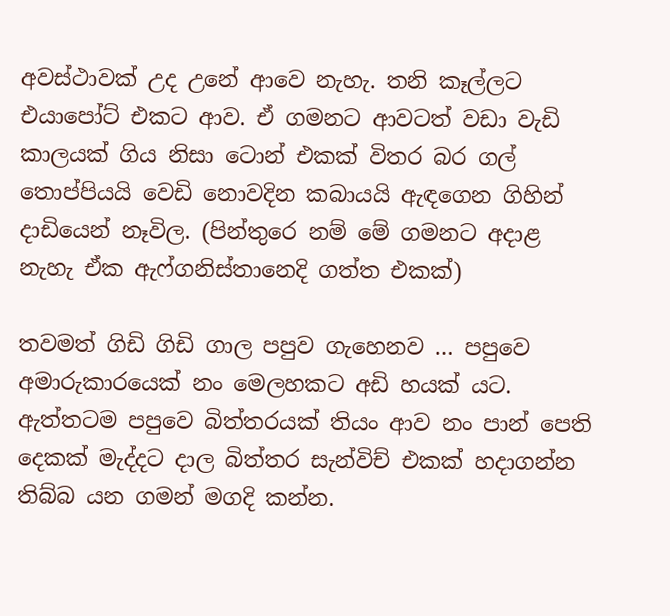අවස්ථාවක් උද උනේ ආවෙ නැහැ. තනි කෑල්ලට එයාපෝට් එකට ආව. ඒ ගමනට ආවටත් වඩා වැඩි කාලයක් ගිය නිසා ටොන් එකක් විතර බර ගල් තොප්පියයි වෙඩි නොවදින කබායයි ඇඳගෙන ගිහින් දාඩියෙන් නෑවිල. (පින්තුරෙ නම් මේ ගමනට අදාළ නැහැ ඒක ඇෆ්ගනිස්තානෙදි ගත්ත එකක්)

තවමත් ගිඩි ගිඩි ගාල පපුව ගැහෙනව … පපුවෙ අමාරුකාරයෙක් නං මෙලහකට අඩි හයක් යට. ඇත්තටම පපුවෙ බිත්තරයක් තියං ආව නං පාන් පෙති දෙකක් මැද්දට දාල බිත්තර සැන්විච් එකක් හදාගන්න තිබ්බ යන ගමන් මගදි කන්න.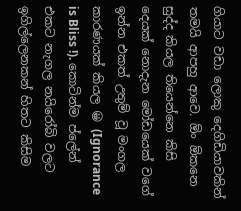ගියාට වඩා ලොකු දෙගිඩියාවකින් තමයි ආපහු ආවෙ. ඕං ඕකනෙ සුද්ද කියල තියෙන්නෙ කිසි දෙයක් නොදැන මෝඩයෙක් වගේ ඉන්න එකත් උතුම් වූ මංගල කාරණයක් කියල 😀 (Ignorance is Bliss !). කොටින්ම ප්ලේන් එකට නැගල නයිරෝබි වලට ඉගිල්ලෙනකන් හිතට කිසිම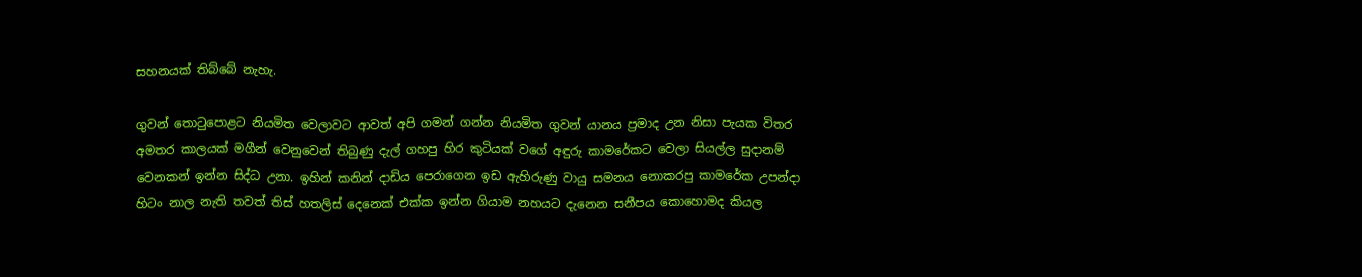සහනයක් තිබ්බේ නැහැ.

ගුවන් තොටුපොළට නියමිත වෙලාවට ආවත් අපි ගමන් ගන්න නියමිත ගුවන් යානය ප්‍රමාද උන නිසා පැයක විතර අමතර කාලයක් මගීන් වෙනුවෙන් තිබුණු දැල් ගහපු හිර කුටියක් වගේ අඳුරු කාමරේකට වෙලා සියල්ල සුදානම් වෙනකන් ඉන්න සිද්ධ උනා. ඉහින් කනින් දාඩිය පෙරාගෙන ඉඩ ඇහිරුණු වායු සමනය නොකරපු කාමරේක උපන්දා හිටං නාල නැති තවත් තිස් හතලිස් දෙනෙක් එක්ක ඉන්න ගියාම නහයට දැනෙන සනීපය කොහොමද කියල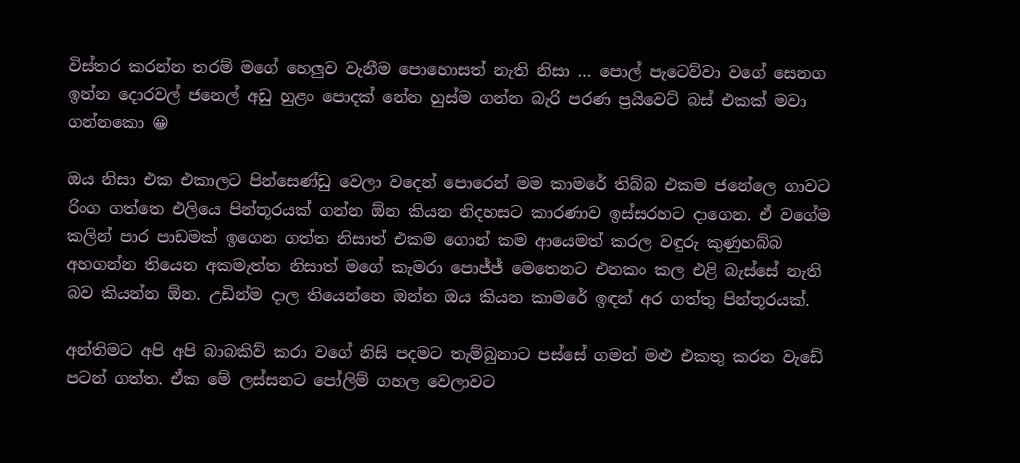විස්තර කරන්න තරම් මගේ හෙලුව වැනීම පොහොසත් නැති නිසා … පොල් පැටෙව්වා වගේ සෙනග ඉන්න දොරවල් ජනෙල් අඩු හුළං පොදක් නේන හුස්ම ගන්න බැරි පරණ ප්‍රයිවෙට් බස් එකක් මවා ගන්නකො 😀

ඔය නිසා එක එකාලට පින්සෙණ්ඩු වෙලා වදෙන් පොරෙන් මම කාමරේ තිබ්බ එකම ජනේලෙ ගාවට රිංග ගත්තෙ එලියෙ පින්තූරයක් ගන්න ඕන කියන නිදහසට කාරණාව ඉස්සරහට දාගෙන. ඒ වගේම කලින් පාර පාඩමක් ඉගෙන ගත්ත නිසාත් එකම ගොන් කම ආයෙමත් කරල වඳුරු කුණුහබ්බ අහගන්න තියෙන අකමැත්ත නිසාත් මගේ කැමරා පොජ්ජ් මෙතෙනට එනකං කල එළි බැස්සේ නැති බව කියන්න ඕන. උඩින්ම දාල තියෙන්නෙ ඔන්න ඔය කියන කාමරේ ඉඳන් අර ගත්තු පින්තූරයක්.

අන්තිමට අපි අපි බාබකිව් කරා වගේ නිසි පදමට තැම්බුනාට පස්සේ ගමන් මළු එකතු කරන වැඩේ පටන් ගත්ත. ඒක මේ ලස්සනට පෝලිම් ගහල වෙලාවට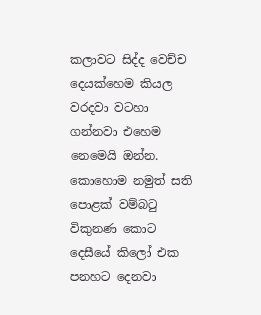කලාවට සිද්ද වෙච්ච දෙයක්හෙම කියල වරදවා වටහා ගන්නවා එහෙම නෙමෙයි ඔන්න. කොහොම නමුත් සති පොළක් වම්බටු විකුනණ කොට දෙසීයේ කිලෝ එක පනහට දෙනවා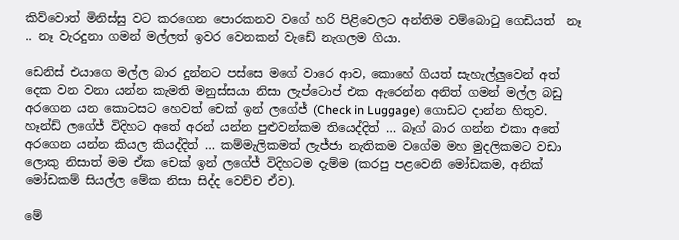කිව්වොත් මිනිස්සු වට කරගෙන පොරකනව වගේ හරි පිළිවෙලට අන්තිම වම්බොටු ගෙඩියත්  නෑ .. නෑ වැරදුනා ගමන් මල්ලත් ඉවර වෙනකන් වැඩේ නැගලම ගියා.

ඩෙනිස් එයාගෙ මල්ල බාර දුන්නට පස්සෙ මගේ වාරෙ ආව, කොහේ ගියත් සැහැල්ලුවෙන් අත් දෙක වන වනා යන්න කැමති මනුස්සයා නිසා ලැප්ටොප් එක ඇරෙන්න අනිත් ගමන් මල්ල බඩු අරගෙන යන කොටසට හෙවත් චෙක් ඉන් ලගේජ් (Check in Luggage) ගොඩට දාන්න හිතුව. හෑන්ඩ් ලගේජ් විදිහට අතේ අරන් යන්න පුළුවන්කම තියෙද්දිත් … බෑග් බාර ගන්න එකා අතේ අරගෙන යන්න කියල කියද්දිත් … කම්මැලිකමත් ලැජ්ජා නැතිකම වගේම මහ මුදලිකමට වඩා ලොකු නිසාත් මම ඒක චෙක් ඉන් ලගේජ් විදිහටම දැම්ම (කරපු පළවෙනි මෝඩකම, අනික් මෝඩකම් සියල්ල මේක නිසා සිද්ද වෙච්ච ඒව).

මේ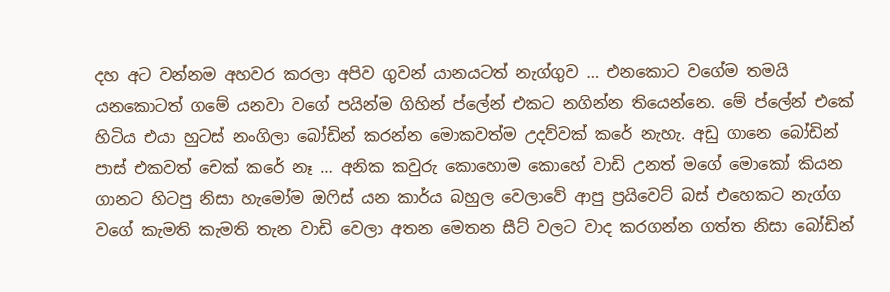දහ අට වන්නම අහවර කරලා අපිව ගුවන් යානයටත් නැග්ගුව … එනකොට වගේම තමයි යනකොටත් ගමේ යනවා වගේ පයින්ම ගිහින් ප්ලේන් එකට නගින්න තියෙන්නෙ. මේ ප්ලේන් එකේ හිටිය එයා හුටස් නංගිලා බෝඩින් කරන්න මොකවත්ම උදව්වක් කරේ නැහැ. අඩු ගානෙ බෝඩින් පාස් එකවත් චෙක් කරේ නෑ … අනික කවුරු කොහොම කොහේ වාඩි උනත් මගේ මොකෝ කියන ගානට හිටපු නිසා හැමෝම ඔෆිස් යන කාර්ය බහුල වෙලාවේ ආපු ප්‍රයිවෙට් බස් එහෙකට නැග්ග වගේ කැමති කැමති තැන වාඩි වෙලා අතන මෙතන සීට් වලට වාද කරගන්න ගත්ත නිසා බෝඩින්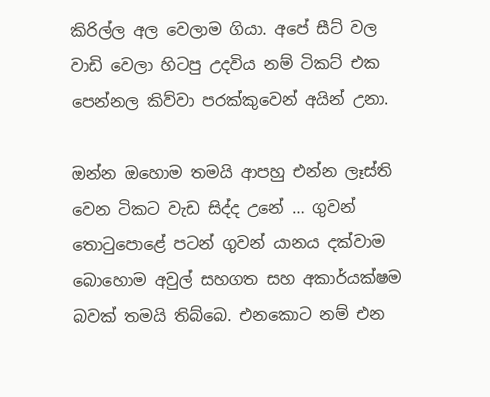කිරිල්ල අල වෙලාම ගියා. අපේ සීට් වල වාඩි වෙලා හිටපු උදවිය නම් ටිකට් එක පෙන්නල කිව්වා පරක්කුවෙන් අයින් උනා.

ඔන්න ඔහොම තමයි ආපහු එන්න ලෑස්ති වෙන ටිකට වැඩ සිද්ද උනේ … ගුවන් තොටුපොළේ පටන් ගුවන් යානය දක්වාම බොහොම අවුල් සහගත සහ අකාර්යක්ෂම බවක් තමයි තිබ්බෙ. එනකොට නම් එන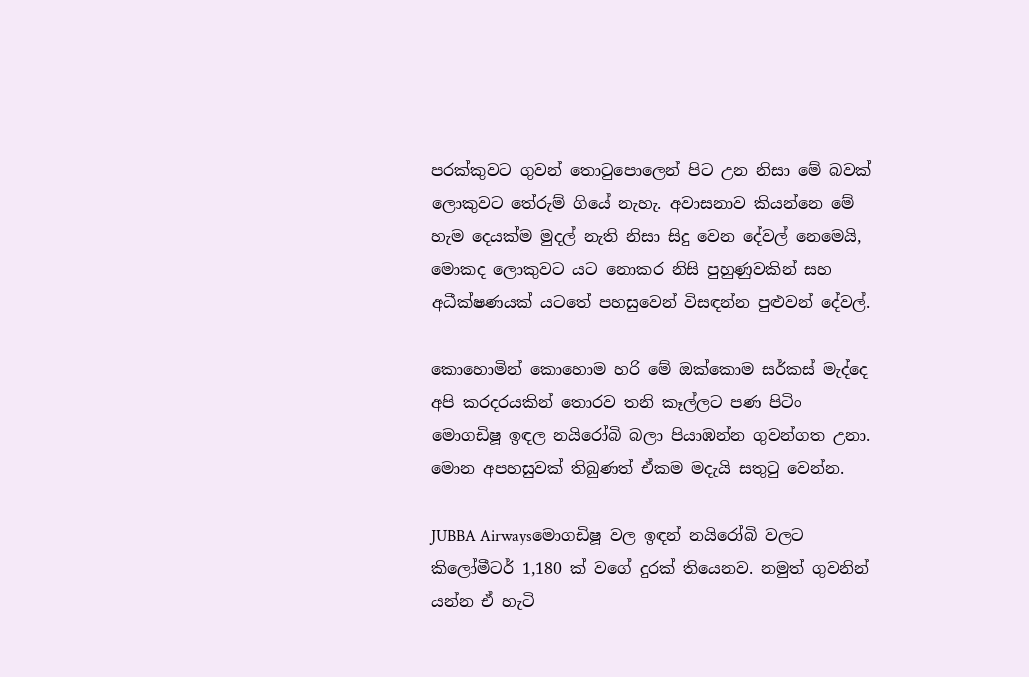පරක්කුවට ගුවන් තොටුපොලෙන් පිට උන නිසා මේ බවක් ලොකුවට තේරුම් ගියේ නැහැ. අවාසනාව කියන්නෙ මේ හැම දෙයක්ම මුදල් නැති නිසා සිදු වෙන දේවල් නෙමෙයි, මොකද ලොකුවට යට නොකර නිසි පුහුණුවකින් සහ අධීක්ෂණයක් යටතේ පහසුවෙන් විසඳන්න පුළුවන් දේවල්.

කොහොමින් කොහොම හරි මේ ඔක්කොම සර්කස් මැද්දෙ අපි කරදරයකින් තොරව තනි කෑල්ලට පණ පිටිං මොගඩිෂූ ඉඳල නයිරෝබි බලා පියාඹන්න ගුවන්ගත උනා. මොන අපහසුවක් තිබුණත් ඒකම මදැයි සතුටු වෙන්න.

JUBBA Airwaysමොගඩිෂූ වල ඉඳන් නයිරෝබි වලට කිලෝමීටර් 1,180 ක් වගේ දුරක් තියෙනව. නමුත් ගුවනින් යන්න ඒ හැටි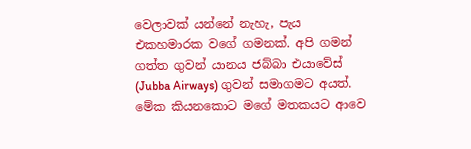වෙලාවක් යන්නේ නැහැ, පැය එකහමාරක වගේ ගමනක්. අපි ගමන් ගත්ත ගුවන් යානය ජබ්බා එයාවේස් (Jubba Airways) ගුවන් සමාගමට අයත්. මේක කියනකොට මගේ මතකයට ආවෙ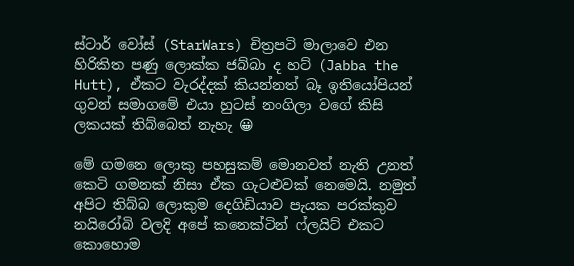ස්ටාර් වෝස් (StarWars) චිත්‍රපටි මාලාවෙ එන හිරිකිත පණු ලොක්ක ජබ්බා ද හට් (Jabba the Hutt), ඒකට වැරද්දක් කියන්නත් බෑ ඉතියෝපියන් ගුවන් සමාගමේ එයා හුටස් නංගිලා වගේ කිසි ලකයක් තිබ්බෙත් නැහැ 😀

මේ ගමනෙ ලොකු පහසුකම් මොනවත් නැති උනත් කෙටි ගමනක් නිසා ඒක ගැටළුවක් නෙමෙයි. නමුත් අපිට තිබ්බ ලොකුම දෙගිඩියාව පැයක පරක්කුව නයිරෝබි වලදි අපේ කනෙක්ටින් ෆ්ලයිට් එකට කොහොම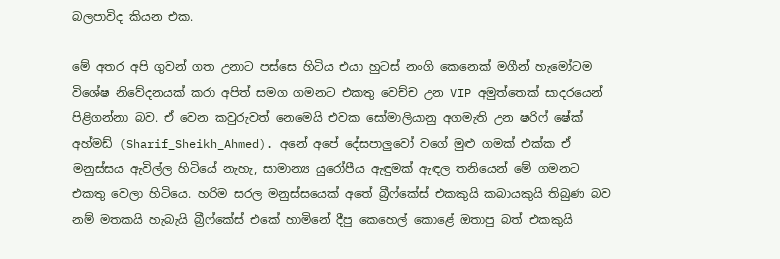බලපාවිද කියන එක.

මේ අතර අපි ගුවන් ගත උනාට පස්සෙ හිටිය එයා හුටස් නංගි කෙනෙක් මගීන් හැමෝටම විශේෂ නිවේදනයක් කරා අපිත් සමග ගමනට එකතු වෙච්ච උන VIP අමුත්තෙක් සාදරයෙන් පිළිගන්නා බව. ඒ වෙන කවුරුවත් නෙමෙයි එවක සෝමාලියානු අගමැති උන ෂරිෆ් ෂේක් අහ්මඩ් (Sharif_Sheikh_Ahmed). අනේ අපේ දේසපාලුවෝ වගේ මුළු ගමක් එක්ක ඒ මනුස්සය ඇවිල්ල හිටියේ නැහැ, සාමාන්‍ය යුරෝපීය ඇඳුමක් ඇඳල තනියෙන් මේ ගමනට එකතු වෙලා හිටියෙ. හරිම සරල මනුස්සයෙක් අතේ බ්‍රීෆ්කේස් එකකුයි කබායකුයි තිබුණ බව නම් මතකයි හැබැයි බ්‍රීෆ්කේස් එකේ හාමිනේ දීපු කෙහෙල් කොළේ ඔතාපු බත් එකකුයි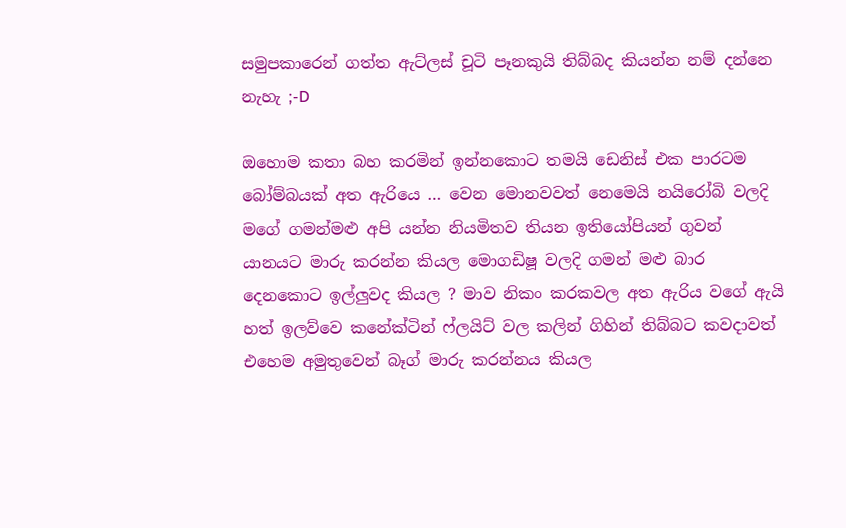සමුපකාරෙන් ගත්ත ඇට්ලස් චූටි පෑනකුයි තිබ්බද කියන්න නම් දන්නෙ නැහැ ;-D

ඔහොම කතා බහ කරමින් ඉන්නකොට තමයි ඩෙනිස් එක පාරටම බෝම්බයක් අත ඇරියෙ … වෙන මොනවවත් නෙමෙයි නයිරෝබි වලදි මගේ ගමන්මළු අපි යන්න නියමිතව තියන ඉතියෝපියන් ගුවන් යානයට මාරු කරන්න කියල මොගඩිෂූ වලදි ගමන් මළු බාර දෙනකොට ඉල්ලුවද කියල ? මාව නිකං කරකවල අත ඇරිය වගේ ඇයි හත් ඉලව්වෙ කනේක්ටින් ෆ්ලයිට් වල කලින් ගිහින් තිබ්බට කවදාවත් එහෙම අමුතුවෙන් බෑග් මාරු කරන්නය කියල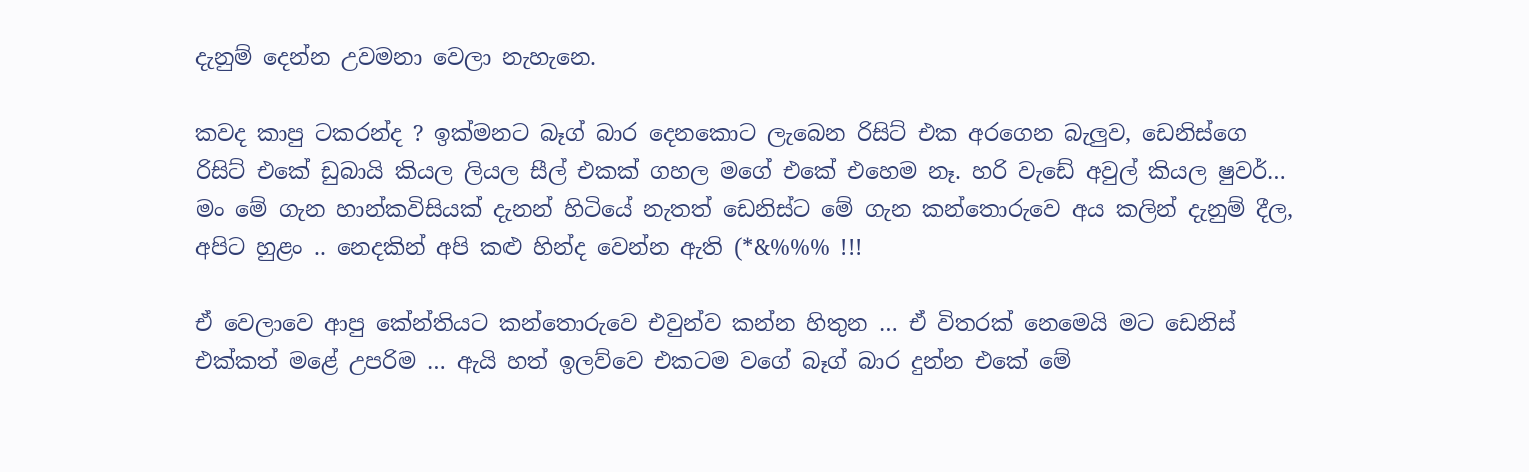දැනුම් දෙන්න උවමනා වෙලා නැහැනෙ.

කවද කාපු ටකරන්ද ? ඉක්මනට බෑග් බාර දෙනකොට ලැබෙන රිසිට් එක අරගෙන බැලුව, ඩෙනිස්ගෙ රිසිට් එකේ ඩුබායි කියල ලියල සීල් එකක් ගහල මගේ එකේ එහෙම නෑ. හරි වැඩේ අවුල් කියල ෂුවර්… මං මේ ගැන හාන්කවිසියක් දැනන් හිටියේ නැතත් ඩෙනිස්ට මේ ගැන කන්තොරුවෙ අය කලින් දැනුම් දීල, අපිට හුළං .. නෙදකින් අපි කළු හින්ද වෙන්න ඇති (*&%%% !!!

ඒ වෙලාවෙ ආපු කේන්තියට කන්තොරුවෙ එවුන්ව කන්න හිතුන … ඒ විතරක් නෙමෙයි මට ඩෙනිස් එක්කත් මළේ උපරිම … ඇයි හත් ඉලව්වෙ එකටම වගේ බෑග් බාර දුන්න එකේ මේ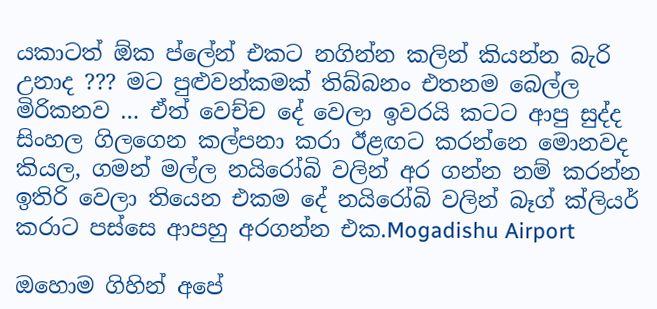යකාටත් ඕක ප්ලේන් එකට නගින්න කලින් කියන්න බැරි උනාද ??? මට පුළුවන්කමක් තිබ්බනං එතනම බෙල්ල මිරිකනව … ඒත් වෙච්ච දේ වෙලා ඉවරයි කටට ආපු සුද්ද සිංහල ගිලගෙන කල්පනා කරා ඊළඟට කරන්නෙ මොනවද කියල, ගමන් මල්ල නයිරෝබි වලින් අර ගන්න නම් කරන්න ඉතිරි වෙලා තියෙන එකම දේ නයිරෝබි වලින් බෑග් ක්ලියර් කරාට පස්සෙ ආපහු අරගන්න එක.Mogadishu Airport

ඔහොම ගිහින් අපේ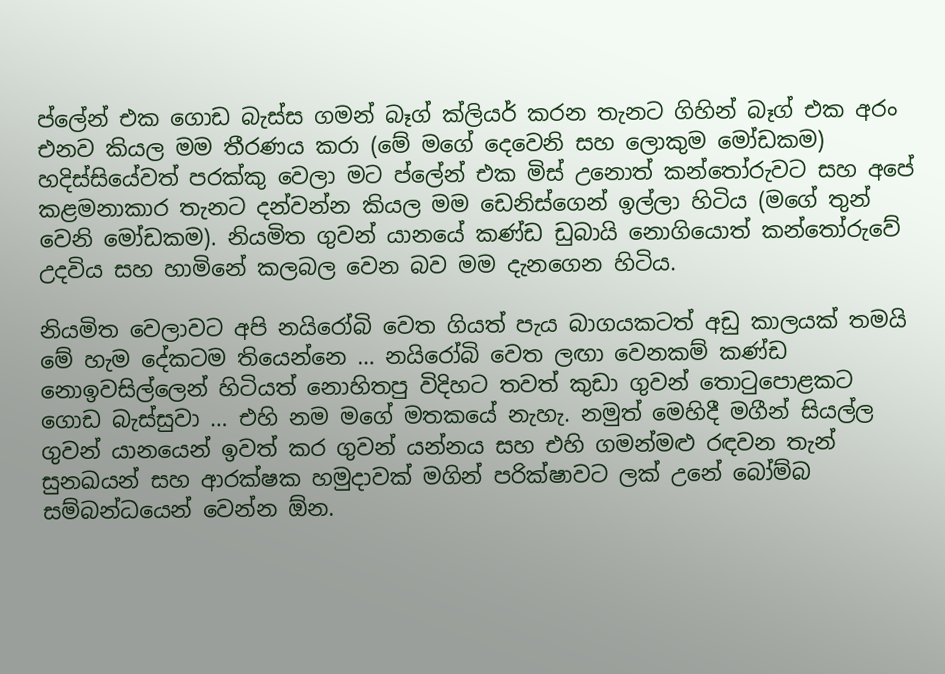ප්ලේන් එක ගොඩ බැස්ස ගමන් බෑග් ක්ලියර් කරන තැනට ගිහින් බෑග් එක අරං එනව කියල මම තීරණය කරා (මේ මගේ දෙවෙනි සහ ලොකුම මෝඩකම) හදිස්සියේවත් පරක්කු වෙලා මට ප්ලේන් එක මිස් උනොත් කන්තෝරුවට සහ අපේ කළමනාකාර තැනට දන්වන්න කියල මම ඩෙනිස්ගෙන් ඉල්ලා හිටිය (මගේ තුන් වෙනි මෝඩකම). නියමිත ගුවන් යානයේ කණ්ඩ ඩුබායි නොගියොත් කන්තෝරුවේ උදවිය සහ හාමිනේ කලබල වෙන බව මම දැනගෙන හිටිය.

නියමිත වෙලාවට අපි නයිරෝබි වෙත ගියත් පැය බාගයකටත් අඩු කාලයක් තමයි මේ හැම දේකටම තියෙන්නෙ … නයිරෝබි වෙත ලඟා වෙනකම් කණ්ඩ නොඉවසිල්ලෙන් හිටියත් නොහිතපු විදිහට තවත් කුඩා ගුවන් තොටුපොළකට ගොඩ බැස්සුවා … එහි නම මගේ මතකයේ නැහැ. නමුත් මෙහිදී මගීන් සියල්ල ගුවන් යානයෙන් ඉවත් කර ගුවන් යන්නය සහ එහි ගමන්මළු රඳවන තැන් සුනඛයන් සහ ආරක්ෂක හමුදාවක් මගින් පරික්ෂාවට ලක් උනේ බෝම්බ සම්බන්ධයෙන් වෙන්න ඕන.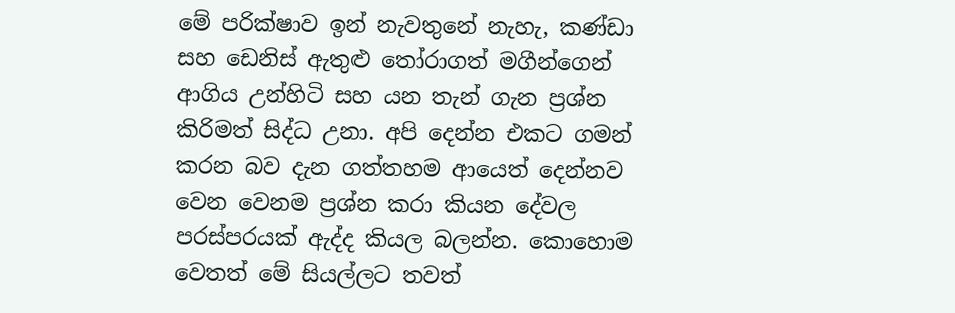මේ පරික්ෂාව ඉන් නැවතුනේ නැහැ, කණ්ඩා සහ ඩෙනිස් ඇතුළු තෝරාගත් මගීන්ගෙන් ආගිය උන්හිටි සහ යන තැන් ගැන ප්‍රශ්න කිරිමත් සිද්ධ උනා. අපි දෙන්න එකට ගමන් කරන බව දැන ගත්තහම ආයෙත් දෙන්නව වෙන වෙනම ප්‍රශ්න කරා කියන දේවල පරස්පරයක් ඇද්ද කියල බලන්න. කොහොම වෙතත් මේ සියල්ලට තවත්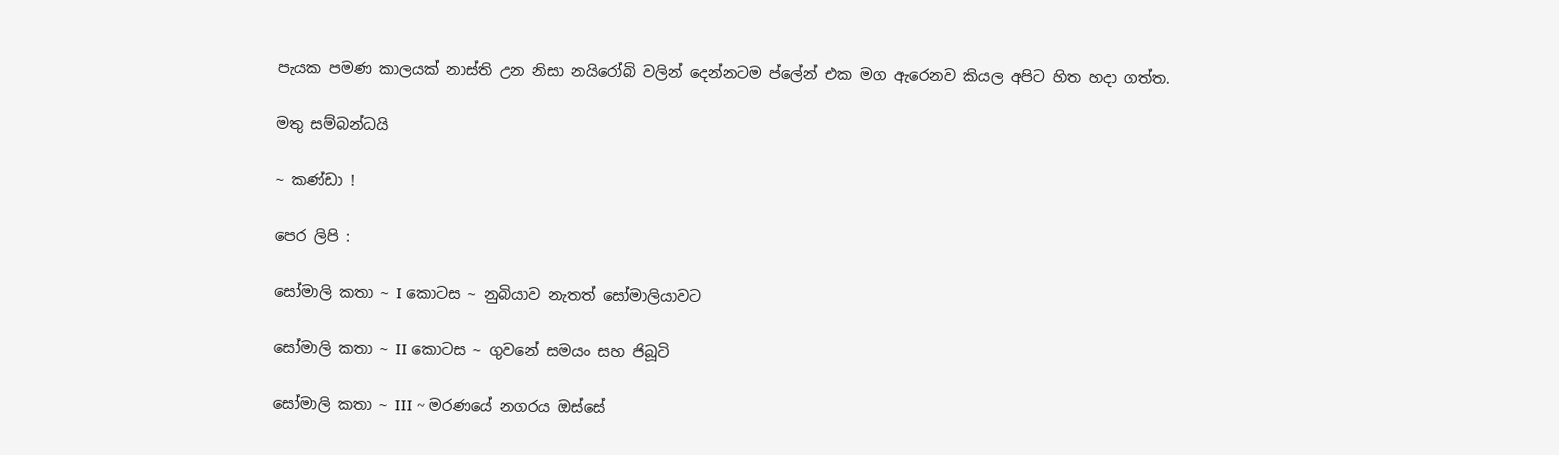පැයක පමණ කාලයක් නාස්ති උන නිසා නයිරෝබි වලින් දෙන්නටම ප්ලේන් එක මග ඇරෙනව කියල අපිට හිත හදා ගත්ත.

මතු සම්බන්ධයි

~ කණ්ඩා !

පෙර ලිපි :

සෝමාලි කතා ~ I කොටස ~ නුබියාව නැතත් සෝමාලියාවට

සෝමාලි කතා ~ II කොටස ~ ගුවනේ සමයං සහ ජිබූටි

සෝමාලි කතා ~ III ~ මරණයේ නගරය ඔස්සේ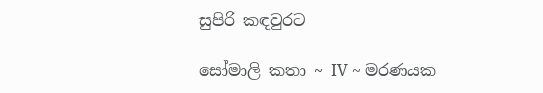සුපිරි කඳවුරට

සෝමාලි කතා ~ IV ~ මරණයක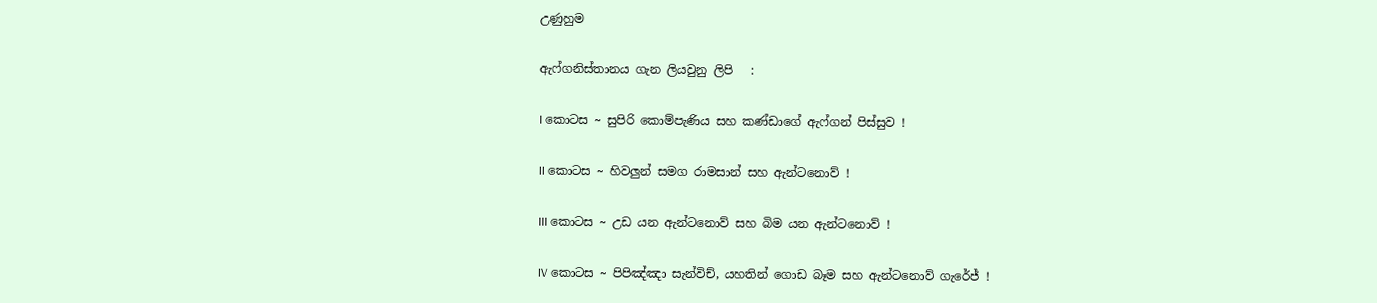උණුහුම

ඇෆ්ගනිස්තානය ගැන ලියවුනු ලිපි   :

I කොටස ~ සුපිරි කොම්පැණිය සහ කණ්ඩාගේ ඇෆ්ගන් පිස්සුව !

II කොටස ~ හිවලුන් සමග රාමසාන් සහ ඇන්ටනොව් !

III කොටස ~ උඩ යන ඇන්ටනොව් සහ බිම යන ඇන්ටනොව් !

IV කොටස ~ පිපිඤ්ඤා සැන්විච්, යහතින් ගොඩ බෑම සහ ඇන්ටනොව් ගැරේජ් !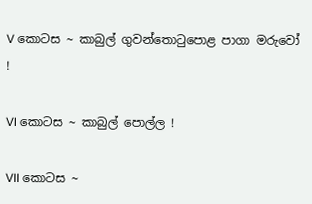V කොටස ~ කාබුල් ගුවන්තොටුපොළ පාගා මරුවෝ !

VI කොටස ~ කාබුල් පොල්ල !

VII කොටස ~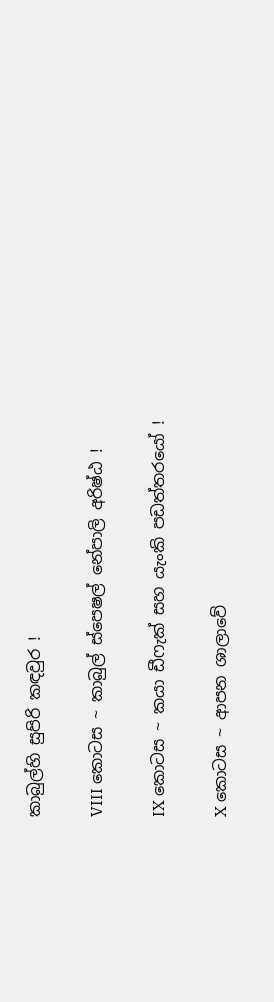කාබුල්හි සුපිරි කඳවුර !

VIII කොටස ~ කාබුල් ස්පෙෂල් නේපාලි අරිෂ්ඨ !

IX කොටස ~ කයා ඩීෆැක් සහ යැංකි පඩත්තරයෝ !

X කොටස ~ ආපන ශාලාවේ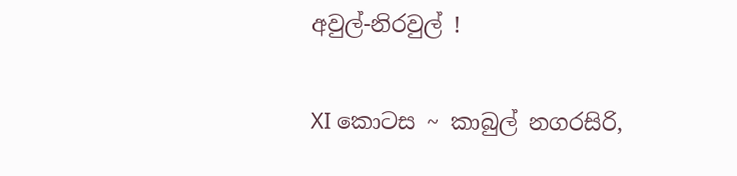අවුල්-නිරවුල් !

XI කොටස ~ කාබුල් නගරසිරි,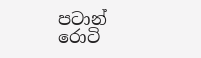පටාන් රොටි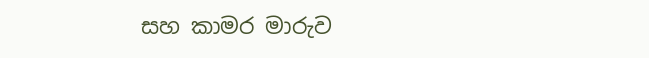සහ කාමර මාරුව